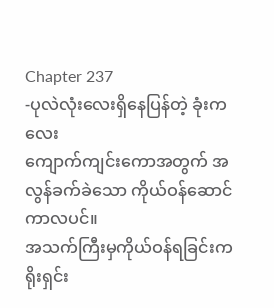Chapter 237
-ပုလဲလုံးလေးရှိနေပြန်တဲ့ ခုံးကလေး
ကျောက်ကျင်းကောအတွက် အလွန်ခက်ခဲသော ကိုယ်ဝန်ဆောင်ကာလပင်။
အသက်ကြီးမှကိုယ်ဝန်ရခြင်းက ရိုးရှင်း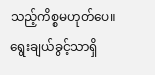သည့်ကိစ္စမဟုတ်ပေ။ရွေးချယ်ခွင့်သာရှိ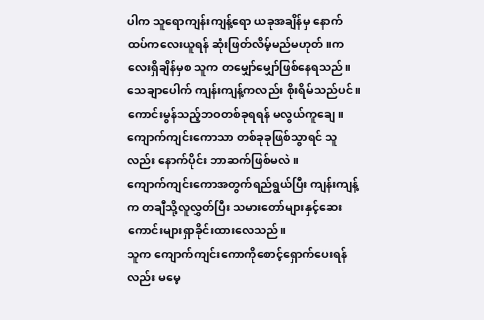ပါက သူရောကျန်းကျန့်ရော ယခုအချိန်မှ နောက်ထပ်ကလေးယူရန် ဆုံးဖြတ်လိမ့်မည်မဟုတ်။ကလေးရှိချိန်မှစ သူက တမျှော်မျှော်ဖြစ်နေရသည်။
သေချာပေါက် ကျန်းကျန့်ကလည်း စိုးရိမ်သည်ပင်။
ကောင်းမွန်သည့်ဘဝတစ်ခုရရန် မလွယ်ကူချေ။ကျောက်ကျင်းကောသာ တစ်ခုခုဖြစ်သွာရင် သူလည်း နောက်ပိုင်း ဘာဆက်ဖြစ်မလဲ။
ကျောက်ကျင်းကောအတွက်ရည်ရွယ်ပြီး ကျန်းကျန့်က တချီသို့လူလွှတ်ပြီး သမားတော်များနှင့်ဆေးကောင်းများရှာခိုင်းထားလေသည်။
သူက ကျောက်ကျင်းကောကိုစောင့်ရှောက်ပေးရန်လည်း မမေ့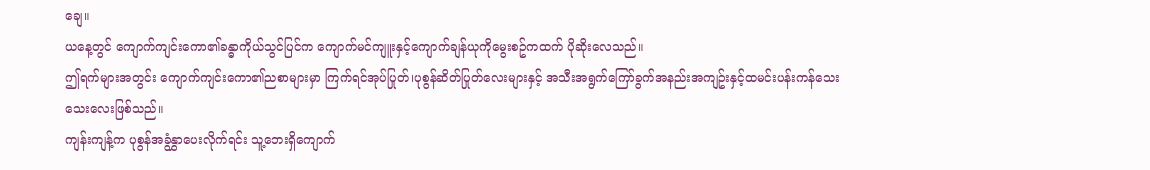ချေ။
ယနေ့တွင် ကျောက်ကျင်းကော၏ခန္ဓာကိုယ်သွင်ပြင်က ကျောက်မင်ကျူးနှင့်ကျောက်ချန်ယုကိုမွေးစဥ်ကထက် ပိုဆိုးလေသည်။
ဤရက်များအတွင်း ကျောက်ကျင်းကော၏ညစာများမှာ ကြက်ရင်အုပ်ပြုတ်၊ပုစွန်ဆိတ်ပြုတ်လေးများနှင့် အသီးအရွက်ကြော်ခွက်အနည်းအကျဥ်းနှင့်ထမင်းပန်းကန်သေးသေးလေးဖြစ်သည်။
ကျန်းကျန့်က ပုစွန်အခွံနွှာပေးလိုက်ရင်း သူ့ဘေးရှိကျောက်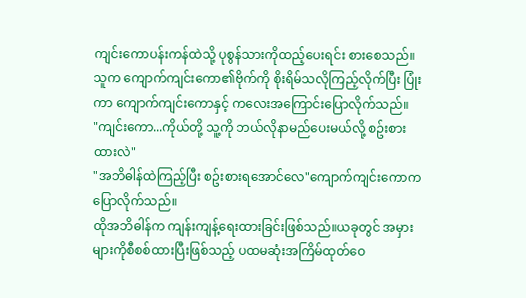ကျင်းကောပန်းကန်ထဲသို့ ပုစွန်သားကိုထည့်ပေးရင်း စားစေသည်။သူက ကျောက်ကျင်းကော၏ဗိုက်ကို စိုးရိမ်သလိုကြည့်လိုက်ပြီး ပြုံးကာ ကျောက်ကျင်းကောနှင့် ကလေးအကြောင်းပြောလိုက်သည်။
"ကျင်းကော...ကိုယ်တို့ သူ့ကို ဘယ်လိုနာမည်ပေးမယ်လို့ စဥ်းစားထားလဲ"
"အဘိဓါန်ထဲကြည့်ပြီး စဥ်းစားရအောင်လေ"ကျောက်ကျင်းကောက ပြောလိုက်သည်။
ထိုအဘိဓါန်က ကျန်းကျန့်ရေးထားခြင်းဖြစ်သည်။ယခုတွင် အမှားများကိုစီစစ်ထားပြီးဖြစ်သည့် ပထမဆုံးအကြိမ်ထုတ်ဝေ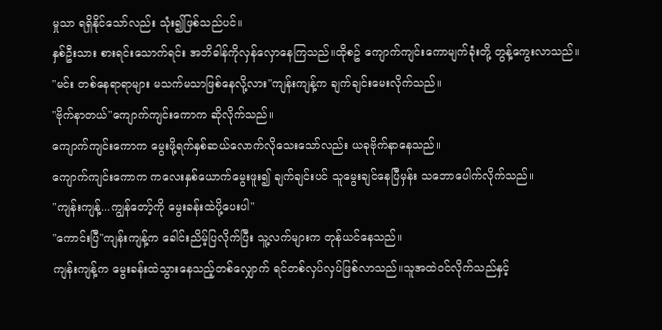မှုသာ ရရှိနိုင်သော်လည်း သုံး၍ဖြစ်သည်ပင်။
နှစ်ဦးသား စားရင်းသောက်ရင်း အဘိဓါန်ကိုလှန်လှောနေကြသည်။ထိုစဥ် ကျောက်ကျင်းကောမျက်ခုံးတို့ တွန့်ကွေးလာသည်။
"မင်း တစ်နေရာရာများ မသက်မသာဖြစ်နေလို့လား"ကျန်းကျန့်က ချက်ချင်းမေးလိုက်သည်။
"ဗိုက်နာတယ်"ကျောက်ကျင်းကောက ဆိုလိုက်သည်။
ကျောက်ကျင်းကောက မွေးဖို့ရက်နှစ်ဆယ်လောက်လိုသေးသော်လည်း ယခုဗိုက်နာနေသည်။
ကျောက်ကျင်းကောက ကလေးနှစ်ယောက်မွေးဖူး၍ ချက်ချင်းပင် သူမွေးချင်နေပြီမှန်း သဘောပေါက်လိုက်သည်။
"ကျန်းကျန့်...ကျွန်တော့်ကို မွေးခန်းထဲပို့ပေးပါ"
"ကောင်းပြီ"ကျန်းကျန့်က ခေါင်းညိမ့်ပြလိုက်ပြီး သူ့လက်များက တုန်ယင်နေသည်။
ကျန်းကျန့်က မွေးခန်းထဲသွားနေသည့်တစ်လျှောက် ရင်တစ်လှပ်လှပ်ဖြစ်လာသည်။သူအထဲဝင်လိုက်သည်နှင့်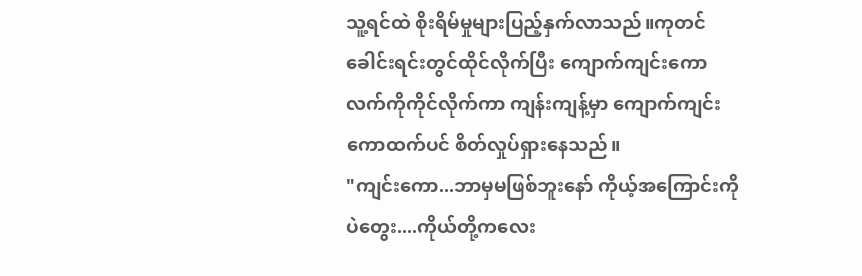သူ့ရင်ထဲ စိုးရိမ်မှုများပြည့်နှက်လာသည်။ကုတင်ခေါင်းရင်းတွင်ထိုင်လိုက်ပြီး ကျောက်ကျင်းကောလက်ကိုကိုင်လိုက်ကာ ကျန်းကျန့်မှာ ကျောက်ကျင်းကောထက်ပင် စိတ်လှုပ်ရှားနေသည်။
"ကျင်းကော...ဘာမှမဖြစ်ဘူးနော် ကိုယ့်အကြောင်းကိုပဲတွေး....ကိုယ်တို့ကလေး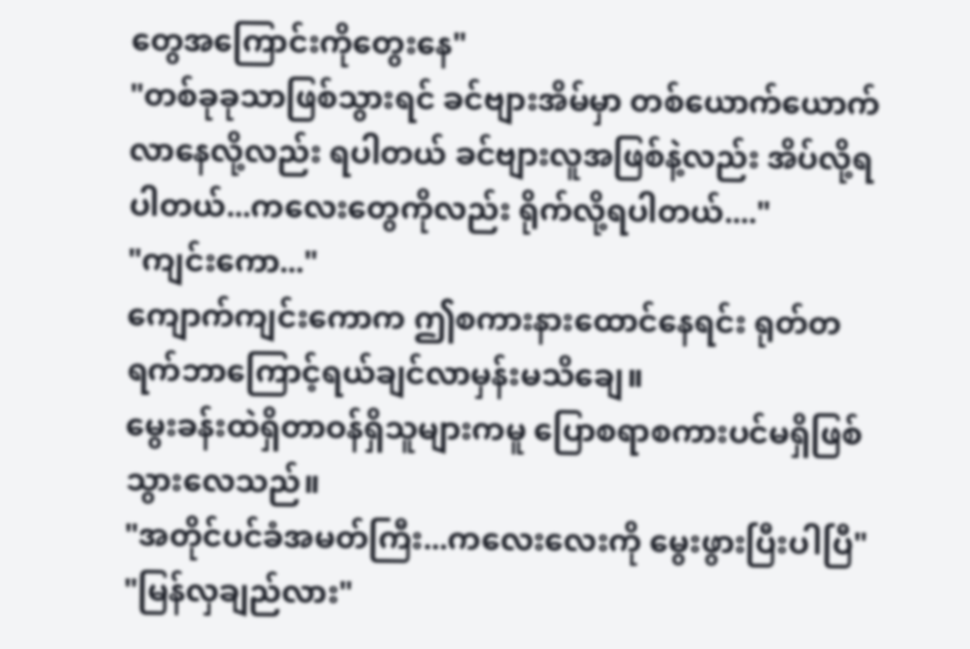တွေအကြောင်းကိုတွေးနေ"
"တစ်ခုခုသာဖြစ်သွားရင် ခင်ဗျားအိမ်မှာ တစ်ယောက်ယောက်လာနေလို့လည်း ရပါတယ် ခင်ဗျားလူအဖြစ်နဲ့လည်း အိပ်လို့ရပါတယ်...ကလေးတွေကိုလည်း ရိုက်လို့ရပါတယ်...."
"ကျင်းကော..."
ကျောက်ကျင်းကောက ဤစကားနားထောင်နေရင်း ရုတ်တရက်ဘာကြောင့်ရယ်ချင်လာမှန်းမသိချေ။
မွေးခန်းထဲရှိတာဝန်ရှိသူများကမူ ပြောစရာစကားပင်မရှိဖြစ်သွားလေသည်။
"အတိုင်ပင်ခံအမတ်ကြီး...ကလေးလေးကို မွေးဖွားပြီးပါပြီ"
"မြန်လှချည်လား"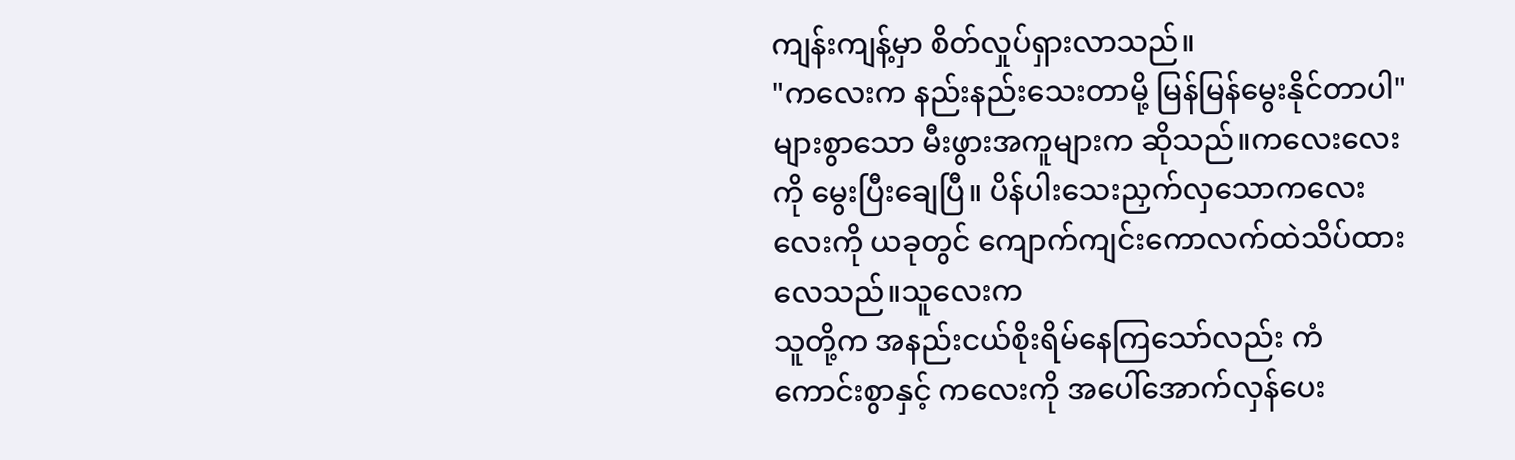ကျန်းကျန့်မှာ စိတ်လှုပ်ရှားလာသည်။
"ကလေးက နည်းနည်းသေးတာမို့ မြန်မြန်မွေးနိုင်တာပါ"များစွာသော မီးဖွားအကူများက ဆိုသည်။ကလေးလေးကို မွေးပြီးချေပြီ။ ပိန်ပါးသေးညှက်လှသောကလေးလေးကို ယခုတွင် ကျောက်ကျင်းကောလက်ထဲသိပ်ထားလေသည်။သူလေးက
သူတို့က အနည်းငယ်စိုးရိမ်နေကြသော်လည်း ကံကောင်းစွာနှင့် ကလေးကို အပေါ်အောက်လှန်ပေး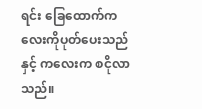ရင်း ခြေထောက်ကလေးကိုပုတ်ပေးသည်နှင့် ကလေးက စငိုလာသည်။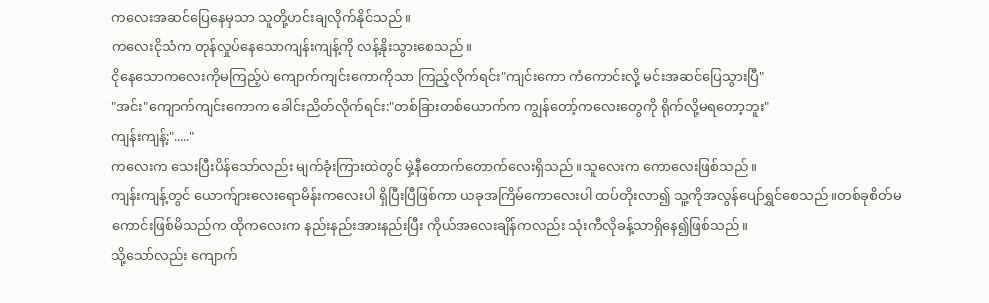ကလေးအဆင်ပြေနေမှသာ သူတို့ဟင်းချလိုက်နိုင်သည်။
ကလေးငိုသံက တုန်လှုပ်နေသောကျန်းကျန့်ကို လန့်နိုးသွားစေသည်။
ငိုနေသောကလေးကိုမကြည့်ပဲ ကျောက်ကျင်းကောကိုသာ ကြည့်လိုက်ရင်း"ကျင်းကော ကံကောင်းလို့ မင်းအဆင်ပြေသွားပြီ"
"အင်း"ကျောက်ကျင်းကောက ခေါင်းညိတ်လိုက်ရင်း:"တစ်ခြားတစ်ယောက်က ကျွန်တော့်ကလေးတွေကို ရိုက်လို့မရတော့ဘူး"
ကျန်းကျန့်:"....."
ကလေးက သေးပြီးပိန်သော်လည်း မျက်ခုံးကြားထဲတွင် မှဲ့နီတောက်တောက်လေးရှိသည်။သူလေးက ကောလေးဖြစ်သည်။
ကျန်းကျန့်တွင် ယောက်ျားလေးရောမိန်းကလေးပါ ရှိပြီးပြီဖြစ်ကာ ယခုအကြိမ်ကောလေးပါ ထပ်တိုးလာ၍ သူ့ကိုအလွန်ပျော်ရွှင်စေသည်။တစ်ခုစိတ်မကောင်းဖြစ်မိသည်က ထိုကလေးက နည်းနည်းအားနည်းပြီး ကိုယ်အလေးချိန်ကလည်း သုံးကီလိုခန့်သာရှိနေ၍ဖြစ်သည်။
သို့သော်လည်း ကျောက်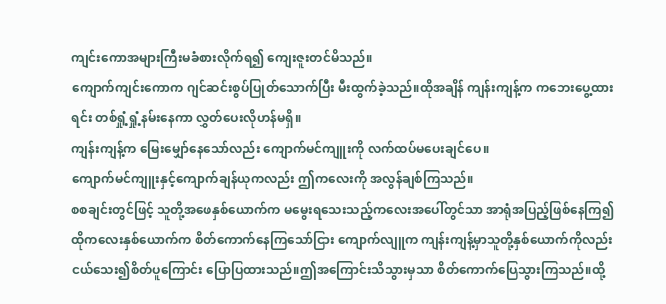ကျင်းကောအများကြီးမခံစားလိုက်ရ၍ ကျေးဇူးတင်မိသည်။
ကျောက်ကျင်းကောက ဂျင်ဆင်းစွပ်ပြုတ်သောက်ပြီး မီးထွက်ခဲ့သည်။ထိုအချိန် ကျန်းကျန့်က ကဘေးပွေ့ထားရင်း တစ်ရှုံ့ရှုံ့နမ်းနေကာ လွှတ်ပေးလိုဟန်မရှိ။
ကျန်းကျန့်က မြေးမျှော်နေသော်လည်း ကျောက်မင်ကျူးကို လက်ထပ်မပေးချင်ပေ။
ကျောက်မင်ကျူးနှင့်ကျောက်ချန်ယုကလည်း ဤကလေးကို အလွန်ချစ်ကြသည်။
စစချင်းတွင်ဖြင့် သူတို့အဖေနှစ်ယောက်က မမွေးရသေးသည့်ကလေးအပေါ်တွင်သာ အာရုံအပြည့်ဖြစ်နေကြ၍ ထိုကလေးနှစ်ယောက်က စိတ်ကောက်နေကြသော်ငြား ကျောက်လျူက ကျန်းကျန့်မှာသူတို့နှစ်ယောက်ကိုလည်း ငယ်သေး၍စိတ်ပူကြောင်း ပြောပြထားသည်။ဤအကြောင်းသိသွားမှသာ စိတ်ကောက်ပြေသွားကြသည်။ထို့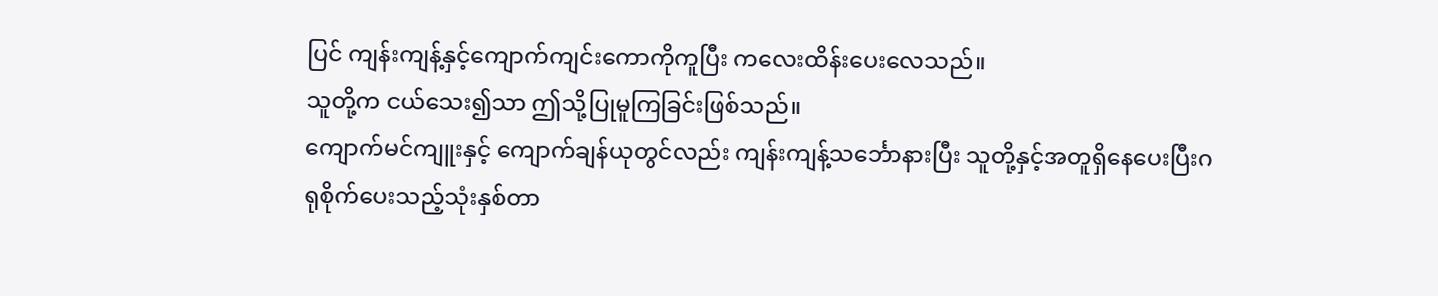ပြင် ကျန်းကျန့်နှင့်ကျောက်ကျင်းကောကိုကူပြီး ကလေးထိန်းပေးလေသည်။
သူတို့က ငယ်သေး၍သာ ဤသို့ပြုမူကြခြင်းဖြစ်သည်။
ကျောက်မင်ကျူးနှင့် ကျောက်ချန်ယုတွင်လည်း ကျန်းကျန့်သင်္ဘောနားပြီး သူတို့နှင့်အတူရှိနေပေးပြီးဂရုစိုက်ပေးသည့်သုံးနှစ်တာ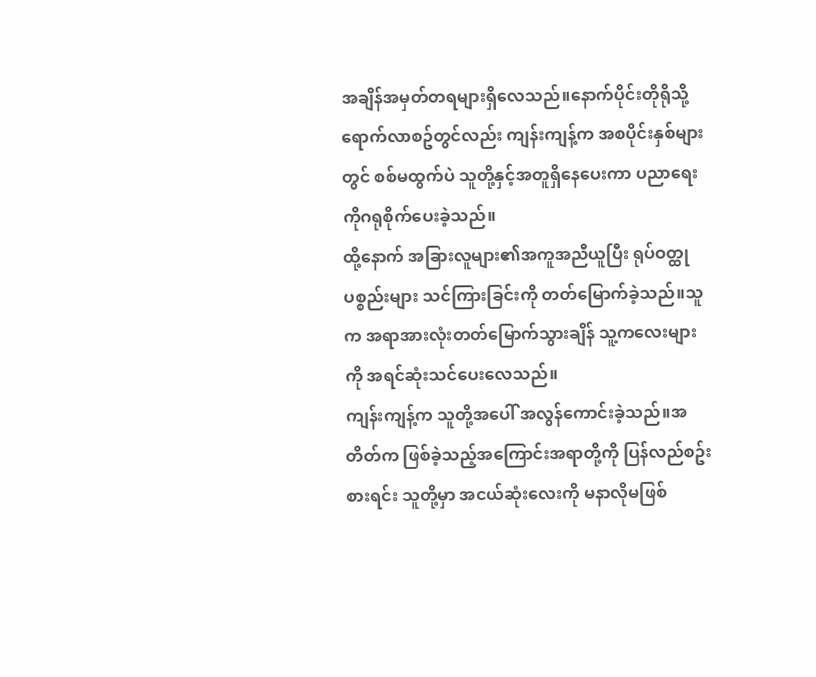အချိန်အမှတ်တရများရှိလေသည်။နောက်ပိုင်းတိုရိုသို့ရောက်လာစဥ်တွင်လည်း ကျန်းကျန့်က အစပိုင်းနှစ်များတွင် စစ်မထွက်ပဲ သူတို့နှင့်အတူရှိနေပေးကာ ပညာရေးကိုဂရုစိုက်ပေးခဲ့သည်။
ထို့နောက် အခြားလူများ၏အကူအညီယူပြီး ရုပ်ဝတ္ထုပစ္စည်းများ သင်ကြားခြင်းကို တတ်မြောက်ခဲ့သည်။သူက အရာအားလုံးတတ်မြောက်သွားချိန် သူ့ကလေးများကို အရင်ဆုံးသင်ပေးလေသည်။
ကျန်းကျန့်က သူတို့အပေါ် အလွန်ကောင်းခဲ့သည်။အတိတ်က ဖြစ်ခဲ့သည့်အကြောင်းအရာတို့ကို ပြန်လည်စဥ်းစားရင်း သူတို့မှာ အငယ်ဆုံးလေးကို မနာလိုမဖြစ်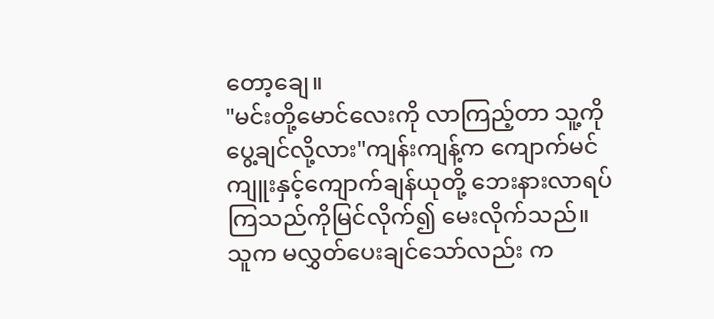တော့ချေ။
"မင်းတို့မောင်လေးကို လာကြည့်တာ သူ့ကို ပွေ့ချင်လို့လား"ကျန်းကျန့်က ကျောက်မင်ကျူးနှင့်ကျောက်ချန်ယုတို့ ဘေးနားလာရပ်ကြသည်ကိုမြင်လိုက်၍ မေးလိုက်သည်။
သူက မလွှတ်ပေးချင်သော်လည်း က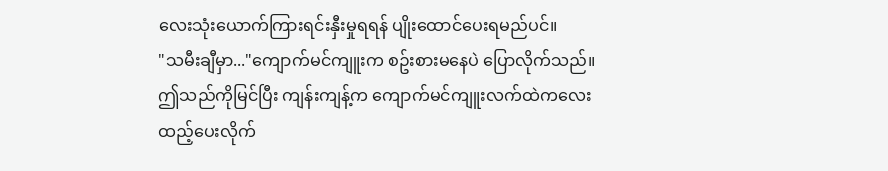လေးသုံးယောက်ကြားရင်းနှီးမှုရရန် ပျိုးထောင်ပေးရမည်ပင်။
"သမီးချီမှာ..."ကျောက်မင်ကျူးက စဥ်းစားမနေပဲ ပြောလိုက်သည်။
ဤသည်ကိုမြင်ပြီး ကျန်းကျန့်က ကျောက်မင်ကျူးလက်ထဲကလေးထည့်ပေးလိုက်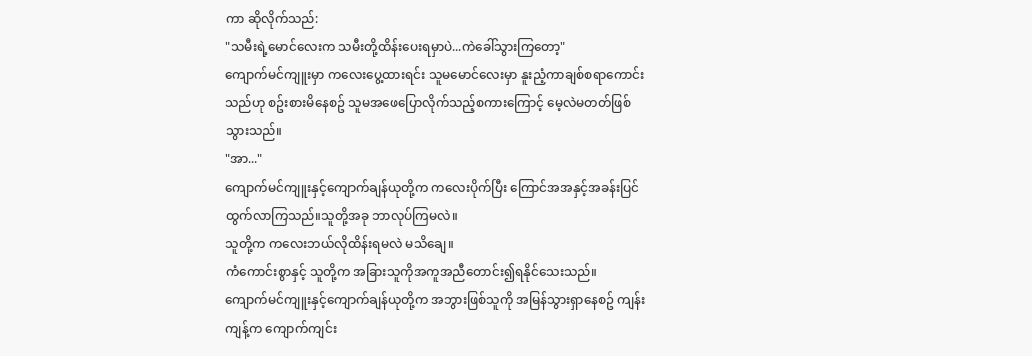ကာ ဆိုလိုက်သည်:
"သမီးရဲ့မောင်လေးက သမီးတို့ထိန်းပေးရမှာပဲ...ကဲခေါ်သွားကြတော့"
ကျောက်မင်ကျူးမှာ ကလေးပွေ့ထားရင်း သူမမောင်လေးမှာ နူးညံ့ကာချစ်စရာကောင်းသည်ဟု စဥ်းစားမိနေစဥ် သူမအဖေပြောလိုက်သည့်စကားကြောင့် မေ့လဲမတတ်ဖြစ်သွားသည်။
"အာ..."
ကျောက်မင်ကျူးနှင့်ကျောက်ချန်ယုတို့က ကလေးပိုက်ပြီး ကြောင်အအနှင့်အခန်းပြင်ထွက်လာကြသည်။သူတို့အခု ဘာလုပ်ကြမလဲ။
သူတို့က ကလေးဘယ်လိုထိန်းရမလဲ မသိချေ။
ကံကောင်းစွာနှင့် သူတို့က အခြားသူကိုအကူအညီတောင်း၍ရနိုင်သေးသည်။
ကျောက်မင်ကျူးနှင့်ကျောက်ချန်ယုတို့က အဘွားဖြစ်သူကို အမြန်သွားရှာနေစဥ် ကျန်းကျန့်က ကျောက်ကျင်း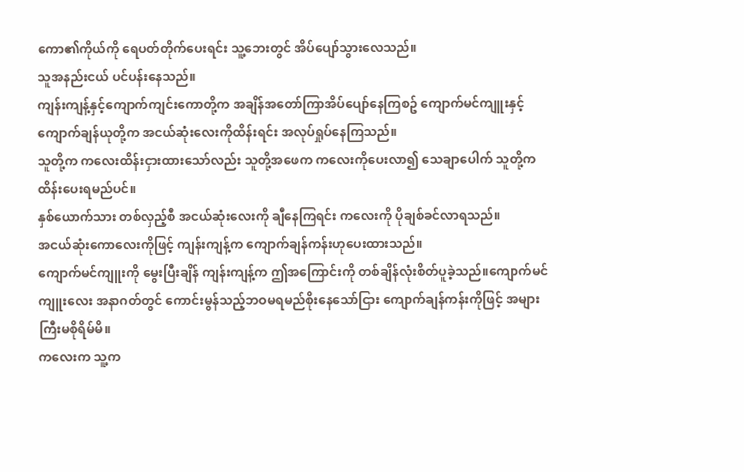ကော၏ကိုယ်ကို ရေပတ်တိုက်ပေးရင်း သူ့ဘေးတွင် အိပ်ပျော်သွားလေသည်။
သူအနည်းငယ် ပင်ပန်းနေသည်။
ကျန်းကျန့်နှင့်ကျောက်ကျင်းကောတို့က အချိန်အတော်ကြာအိပ်ပျော်နေကြစဥ် ကျောက်မင်ကျူးနှင့်ကျောက်ချန်ယုတို့က အငယ်ဆုံးလေးကိုထိန်းရင်း အလုပ်ရှုပ်နေကြသည်။
သူတို့က ကလေးထိန်းငှားထားသော်လည်း သူတို့အဖေက ကလေးကိုပေးလာ၍ သေချာပေါက် သူတို့က ထိန်းပေးရမည်ပင်။
နှစ်ယောက်သား တစ်လှည့်စီ အငယ်ဆုံးလေးကို ချီနေကြရင်း ကလေးကို ပိုချစ်ခင်လာရသည်။
အငယ်ဆုံးကောလေးကိုဖြင့် ကျန်းကျန့်က ကျောက်ချန်ကန်းဟုပေးထားသည်။
ကျောက်မင်ကျူးကို မွေးပြီးချိန် ကျန်းကျန့်က ဤအကြောင်းကို တစ်ချိန်လုံးစိတ်ပူခဲ့သည်။ကျောက်မင်ကျူးလေး အနာဂတ်တွင် ကောင်းမွန်သည့်ဘဝမရမည်စိုးနေသော်ငြား ကျောက်ချန်ကန်းကိုဖြင့် အများကြီးမစိုရိမ်မိ။
ကလေးက သူ့က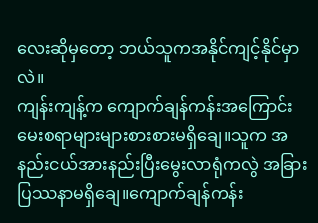လေးဆိုမှတော့ ဘယ်သူကအနိုင်ကျင့်နိုင်မှာလဲ။
ကျန်းကျန့်က ကျောက်ချန်ကန်းအကြောင်း မေးစရာများများစားစားမရှိချေ။သူက အနည်းငယ်အားနည်းပြီးမွေးလာရုံကလွဲ အခြားပြဿနာမရှိချေ။ကျောက်ချန်ကန်း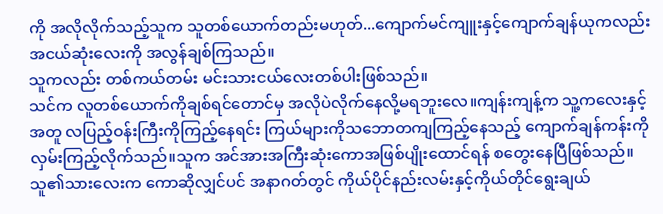ကို အလိုလိုက်သည့်သူက သူတစ်ယောက်တည်းမဟုတ်...ကျောက်မင်ကျူးနှင့်ကျောက်ချန်ယုကလည်း အငယ်ဆုံးလေးကို အလွန်ချစ်ကြသည်။
သူကလည်း တစ်ကယ်တမ်း မင်းသားငယ်လေးတစ်ပါးဖြစ်သည်။
သင်က လူတစ်ယောက်ကိုချစ်ရင်တောင်မှ အလိုပဲလိုက်နေလို့မရဘူးလေ။ကျန်းကျန့်က သူ့ကလေးနှင့်အတူ လပြည့်ဝန်းကြီးကိုကြည့်နေရင်း ကြယ်များကိုသဘောတကျကြည့်နေသည့် ကျောက်ချန်ကန်းကို လှမ်းကြည့်လိုက်သည်။သူက အင်အားအကြီးဆုံးကောအဖြစ်ပျိုးထောင်ရန် စတွေးနေပြီဖြစ်သည်။
သူ၏သားလေးက ကောဆိုလျှင်ပင် အနာဂတ်တွင် ကိုယ်ပိုင်နည်းလမ်းနှင့်ကိုယ်တိုင်ရွေးချယ်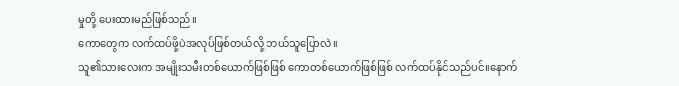မှုတို့ ပေးထားမည်ဖြစ်သည်။
ကောတွေက လက်ထပ်ဖို့ပဲအလုပ်ဖြစ်တယ်လို့ ဘယ်သူပြောလဲ။
သူ၏သားလေးက အမျိုးသမီးတစ်ယောက်ဖြစ်ဖြစ် ကောတစ်ယောက်ဖြစ်ဖြစ် လက်ထပ်နိုင်သည်ပင်။နောက်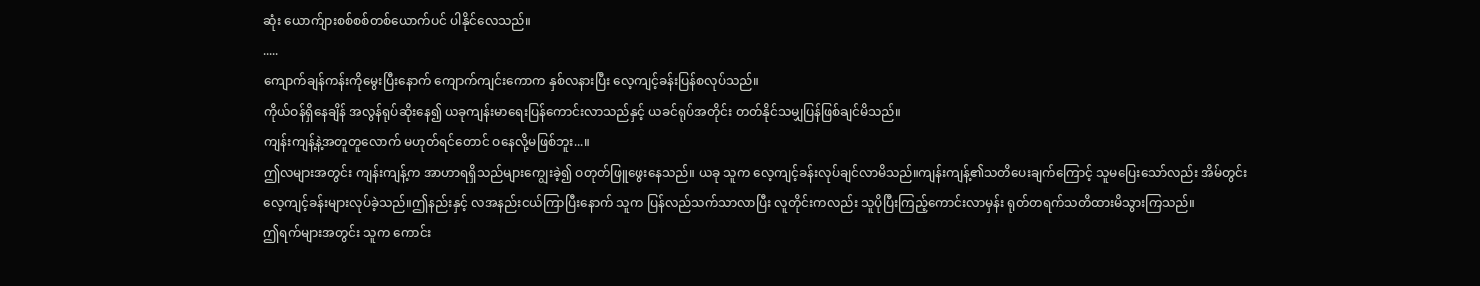ဆုံး ယောက်ျားစစ်စစ်တစ်ယောက်ပင် ပါနိုင်လေသည်။
.....
ကျောက်ချန်ကန်းကိုမွေးပြီးနောက် ကျောက်ကျင်းကောက နှစ်လနားပြီး လေ့ကျင့်ခန်းပြန်စလုပ်သည်။
ကိုယ်ဝန်ရှိနေချိန် အလွန်ရုပ်ဆိုးနေ၍ ယခုကျန်းမာရေးပြန်ကောင်းလာသည်နှင့် ယခင်ရုပ်အတိုင်း တတ်နိုင်သမျှပြန်ဖြစ်ချင်မိသည်။
ကျန်းကျန့်နဲ့အတူတူလောက် မဟုတ်ရင်တောင် ဝနေလို့မဖြစ်ဘူး...။
ဤလများအတွင်း ကျန်းကျန့်က အာဟာရရှိသည်များကျွေးခဲ့၍ ဝတုတ်ဖြူဖွေးနေသည်။ ယခု သူက လေ့ကျင့်ခန်းလုပ်ချင်လာမိသည်။ကျန်းကျန့်၏သတိပေးချက်ကြောင့် သူမပြေးသော်လည်း အိမ်တွင်းလေ့ကျင့်ခန်းများလုပ်ခဲ့သည်။ဤနည်းနှင့် လအနည်းငယ်ကြာပြီးနောက် သူက ပြန်လည်သက်သာလာပြီး လူတိုင်းကလည်း သူပိုပြီးကြည့်ကောင်းလာမှန်း ရုတ်တရက်သတိထားမိသွားကြသည်။
ဤရက်များအတွင်း သူက ကောင်း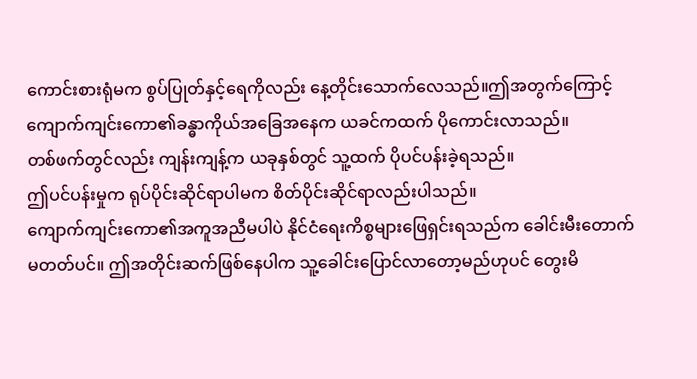ကောင်းစားရုံမက စွပ်ပြုတ်နှင့်ရေကိုလည်း နေ့တိုင်းသောက်လေသည်။ဤအတွက်ကြောင့် ကျောက်ကျင်းကော၏ခန္ဓာကိုယ်အခြေအနေက ယခင်ကထက် ပိုကောင်းလာသည်။
တစ်ဖက်တွင်လည်း ကျန်းကျန့်က ယခုနှစ်တွင် သူ့ထက် ပိုပင်ပန်းခဲ့ရသည်။
ဤပင်ပန်းမှုက ရုပ်ပိုင်းဆိုင်ရာပါမက စိတ်ပိုင်းဆိုင်ရာလည်းပါသည်။
ကျောက်ကျင်းကော၏အကူအညီမပါပဲ နိုင်ငံရေးကိစ္စများဖြေရှင်းရသည်က ခေါင်းမီးတောက်မတတ်ပင်။ ဤအတိုင်းဆက်ဖြစ်နေပါက သူ့ခေါင်းပြောင်လာတော့မည်ဟုပင် တွေးမိ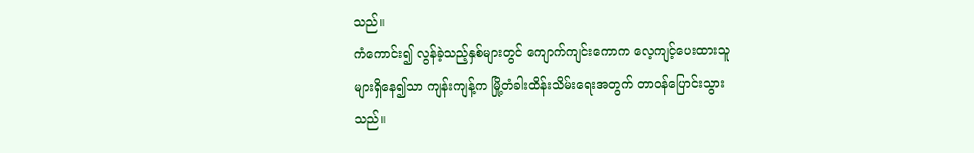သည်။
ကံကောင်း၍ လွန်ခဲ့သည့်နှစ်များတွင် ကျောက်ကျင်းကောက လေ့ကျင့်ပေးထားသူများရှိနေ၍သာ ကျန်းကျန့်က မြို့တံခါးထိန်းသိမ်းရေးအတွက် တာဝန်ပြောင်းသွားသည်။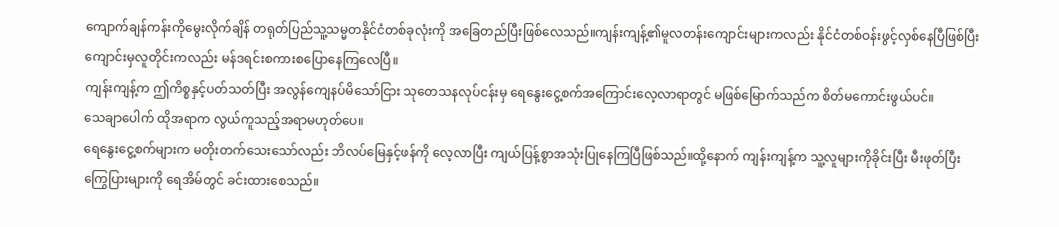ကျောက်ချန်ကန်းကိုမွေးလိုက်ချိန် တရုတ်ပြည်သူ့သမ္မတနိုင်ငံတစ်ခုလုံးကို အခြေတည်ပြီးဖြစ်လေသည်။ကျန်းကျန့်၏မူလတန်းကျောင်းများကလည်း နိုင်ငံတစ်ဝန်းဖွင့်လှစ်နေပြီဖြစ်ပြီး ကျောင်းမှလူတိုင်းကလည်း မန်ဒရင်းစကားစပြောနေကြလေပြီ။
ကျန်းကျန့်က ဤကိစ္စနှင့်ပတ်သတ်ပြီး အလွန်ကျေနပ်မိသော်ငြား သုတေသနလုပ်ငန်းမှ ရေနွေးငွေ့စက်အကြောင်းလေ့လာရာတွင် မဖြစ်မြောက်သည်က စိတ်မကောင်းဖွယ်ပင်။
သေချာပေါက် ထိုအရာက လွယ်ကူသည့်အရာမဟုတ်ပေ။
ရေနွေးငွေ့စက်များက မတိုးတက်သေးသော်လည်း ဘိလပ်မြေနှင့်ဖန်ကို လေ့လာပြီး ကျယ်ပြန့်စွာအသုံးပြုနေကြပြီဖြစ်သည်။ထို့နောက် ကျန်းကျန့်က သူ့လူများကိုခိုင်းပြီး မီးဖုတ်ပြီးကြွေပြားများကို ရေအိမ်တွင် ခင်းထားစေသည်။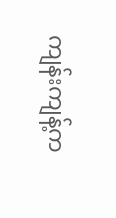ကျန်းကျန့်က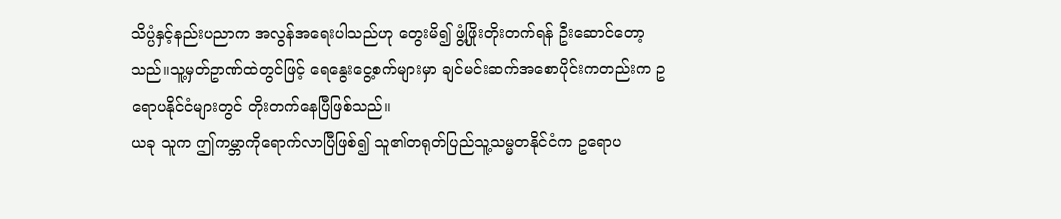သိပ္ပံနှင့်နည်းပညာက အလွန်အရေးပါသည်ဟု တွေးမိ၍ ဖွံ့ဖြိုးတိုးတက်ရန် ဦးဆောင်တော့သည်။သူ့မှတ်ဥာဏ်ထဲတွင်ဖြင့် ရေနွေးငွေ့စက်များမှာ ချင်မင်းဆက်အစောပိုင်းကတည်းက ဥရောပနိုင်ငံများတွင် တိုးတက်နေပြီဖြစ်သည်။
ယခု သူက ဤကမ္ဘာကိုရောက်လာပြီဖြစ်၍ သူ၏တရုတ်ပြည်သူ့သမ္မတနိုင်ငံက ဥရောပ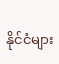နိုင်ငံများ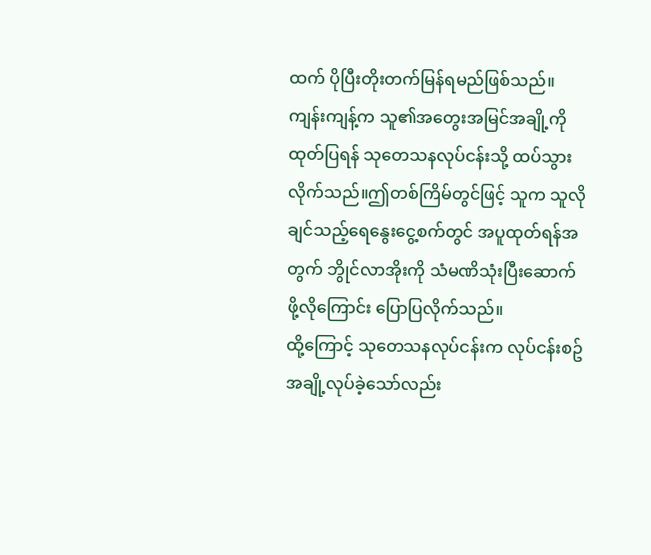ထက် ပိုပြီးတိုးတက်မြန်ရမည်ဖြစ်သည်။
ကျန်းကျန့်က သူ၏အတွေးအမြင်အချို့ကို ထုတ်ပြရန် သုတေသနလုပ်ငန်းသို့ ထပ်သွားလိုက်သည်။ဤတစ်ကြိမ်တွင်ဖြင့် သူက သူလိုချင်သည့်ရေနွေးငွေ့စက်တွင် အပူထုတ်ရန်အတွက် ဘွိုင်လာအိုးကို သံမဏိသုံးပြီးဆောက်ဖို့လိုကြောင်း ပြောပြလိုက်သည်။
ထို့ကြောင့် သုတေသနလုပ်ငန်းက လုပ်ငန်းစဥ်အချို့လုပ်ခဲ့သော်လည်း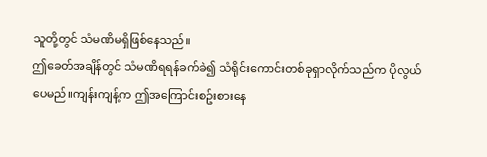သူတို့တွင် သံမဏိမရှိဖြစ်နေသည်။
ဤခေတ်အချိန်တွင် သံမဏိရရန်ခက်ခဲ၍ သံရိုင်းကောင်းတစ်ခုရှာလိုက်သည်က ပိုလွယ်ပေမည်။ကျန်းကျန့်က ဤအကြောင်းစဥ်းစားနေ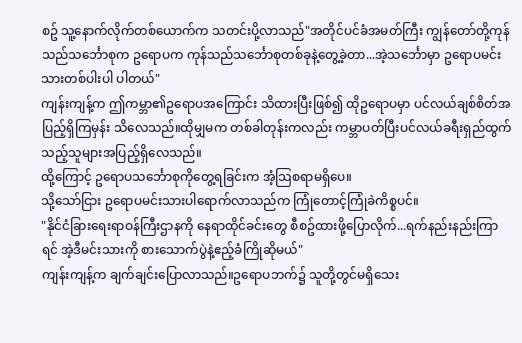စဥ် သူ့နောက်လိုက်တစ်ယောက်က သတင်းပို့လာသည်"အတိုင်ပင်ခံအမတ်ကြီး ကျွန်တော်တို့ကုန်သည်သင်္ဘောစုက ဥရောပက ကုန်သည်သင်္ဘောစုတစ်ခုနဲ့တွေ့ခဲ့တာ...အဲ့သင်္ဘောမှာ ဥရောပမင်းသားတစ်ပါးပါ ပါတယ်"
ကျန်းကျန့်က ဤကမ္ဘာ၏ဥရောပအကြောင်း သိထားပြီးဖြစ်၍ ထိုဥရောပမှာ ပင်လယ်ချစ်စိတ်အပြည့်ရှိကြမှန်း သိလေသည်။ထိုမျှမက တစ်ခါတုန်းကလည်း ကမ္ဘာပတ်ပြီးပင်လယ်ခရီးရှည်ထွက်သည့်သူများအပြည့်ရှိလေသည်။
ထို့ကြောင့် ဥရောပသင်္ဘောစုကိုတွေ့ရခြင်းက အံ့သြစရာမရှိပေ။
သို့သော်ငြား ဥရောပမင်းသားပါရောက်လာသည်က ကြုံတောင့်ကြုံခဲကိစ္စပင်။
"နိုင်ငံခြားရေးရာဝန်ကြီးဌာနကို နေရာထိုင်ခင်းတွေ စီစဥ်ထားဖို့ပြောလိုက်...ရက်နည်းနည်းကြာရင် အဲ့ဒီမင်းသားကို စားသောက်ပွဲနဲ့ဧည့်ခံကြိုဆိုမယ်"
ကျန်းကျန့်က ချက်ချင်းပြောလာသည်။ဥရောပဘက်၌ သူတို့တွင်မရှိသေး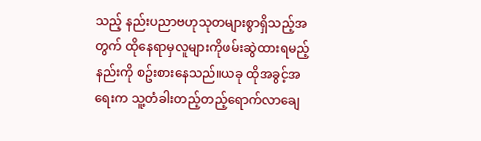သည့် နည်းပညာဗဟုသုတများစွာရှိသည့်အတွက် ထိုနေရာမှလူများကိုဖမ်းဆွဲထားရမည့်နည်းကို စဥ်းစားနေသည်။ယခု ထိုအခွင့်အရေးက သူ့တံခါးတည့်တည့်ရောက်လာချေ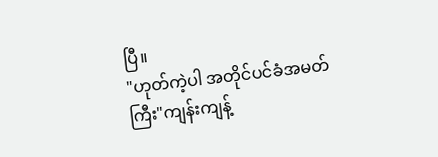ပြီ။
"ဟုတ်ကဲ့ပါ အတိုင်ပင်ခံအမတ်ကြီး"ကျန်းကျန့်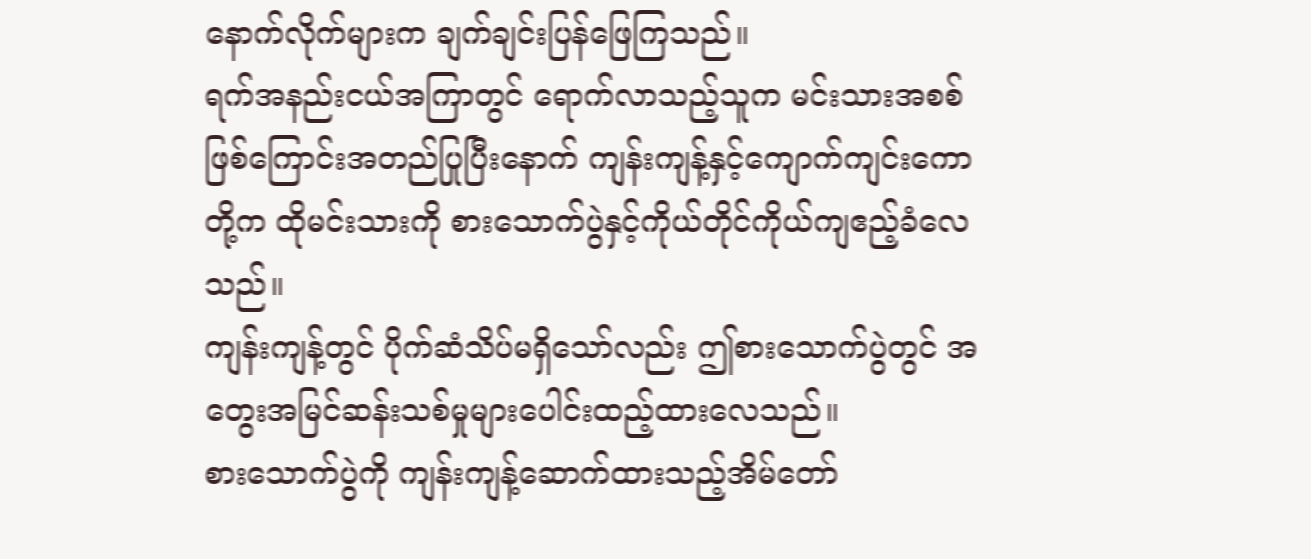နောက်လိုက်များက ချက်ချင်းပြန်ဖြေကြသည်။
ရက်အနည်းငယ်အကြာတွင် ရောက်လာသည့်သူက မင်းသားအစစ်ဖြစ်ကြောင်းအတည်ပြုပြီးနောက် ကျန်းကျန့်နှင့်ကျောက်ကျင်းကောတို့က ထိုမင်းသားကို စားသောက်ပွဲနှင့်ကိုယ်တိုင်ကိုယ်ကျဧည့်ခံလေသည်။
ကျန်းကျန့်တွင် ပိုက်ဆံသိပ်မရှိသော်လည်း ဤစားသောက်ပွဲတွင် အတွေးအမြင်ဆန်းသစ်မှုများပေါင်းထည့်ထားလေသည်။
စားသောက်ပွဲကို ကျန်းကျန့်ဆောက်ထားသည့်အိမ်တော်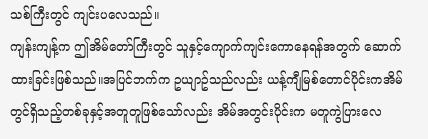သစ်ကြီးတွင် ကျင်းပလေသည်။
ကျန်းကျန့်က ဤအိမ်တော်ကြီးတွင် သူနှင့်ကျောက်ကျင်းကောနေရန်အတွက် ဆောက်ထားခြင်းဖြစ်သည်။အပြင်ဘက်က ဥယျာဥ်သည်လည်း ယန့်ကျီမြစ်တောင်ပိုင်းကအိမ်တွင်ရှိသည့်တစ်ခုနှင့်အတူတူဖြစ်သော်လည်း အိမ်အတွင်းပိုင်းက မတူကွဲပြားလေ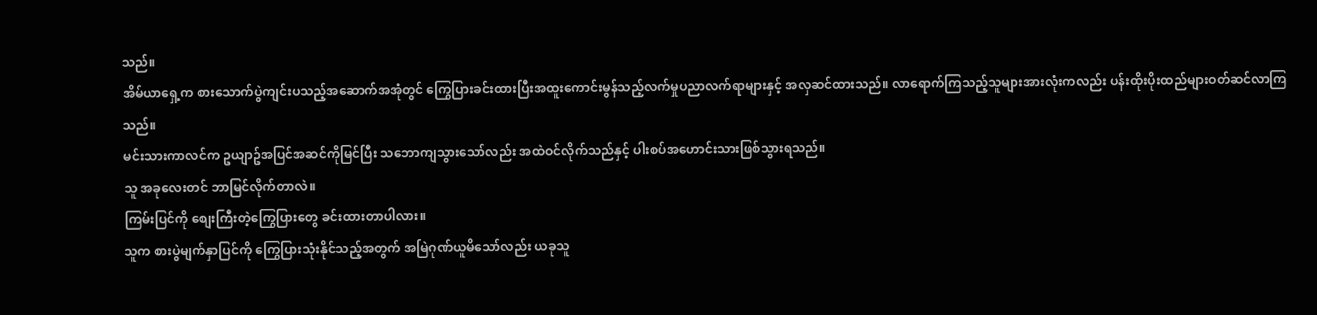သည်။
အိမ်ယာရှေ့က စားသောက်ပွဲကျင်းပသည့်အဆောက်အအုံတွင် ကြွေပြားခင်းထားပြီးအထူးကောင်းမွန်သည့်လက်မှုပညာလက်ရာများနှင့် အလှဆင်ထားသည်။ လာရောက်ကြသည့်သူများအားလုံးကလည်း ပန်းထိုးပိုးထည်များဝတ်ဆင်လာကြသည်။
မင်းသားကာလင်က ဥယျာဥ်အပြင်အဆင်ကိုမြင်ပြီး သဘောကျသွားသော်လည်း အထဲဝင်လိုက်သည်နှင့် ပါးစပ်အဟောင်းသားဖြစ်သွားရသည်။
သူ အခုလေးတင် ဘာမြင်လိုက်တာလဲ။
ကြမ်းပြင်ကို စျေးကြီးတဲ့ကြွေပြားတွေ ခင်းထားတာပါလား။
သူက စားပွဲမျက်နှာပြင်ကို ကြွေပြားသုံးနိုင်သည့်အတွက် အမြဲဂုဏ်ယူမိသော်လည်း ယခုသူ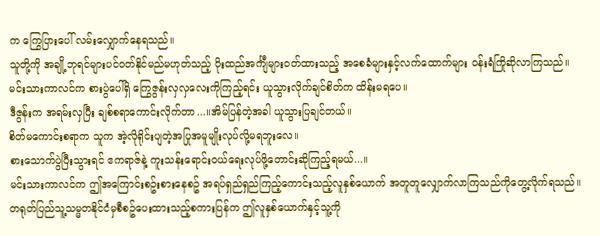က ကြွေပြားပေါ် လမ်းလျှောက်နေရသည်။
သူတို့ကို အချို့ဘုရင်များပင်ဝတ်နိုင်မည်မဟုတ်သည့် ပိုးထည်အင်္ကျီများဝတ်ထားသည့် အစေခံများနှင့်လက်ထောက်များ ဝန်းရံကြိုဆိုလာကြသည်။
မင်းသားကာလင်က စားပွဲပေါ်ရှိ ကြွေဇွန်းလှလှလေးကိုကြည့်ရင်း ယူသွားလိုက်ချင်စိတ်က ထိန်းမရပေ။
ဒီဇွန်းက အရမ်းလှပြီး ချစ်စရာကောင်းလိုက်တာ...။အိမ်ပြန်တဲ့အခါ ယူသွားပြချင်တယ်။
စိတ်မကောင်းစရာက သူက အဲ့လိုရိုင်းပျတဲ့အပြုအမူမျိုးလုပ်လို့မရဘူးလေ။
စားသောက်ပွဲပြီးသွားရင် ဧကရာဇ်နဲ့ ကူးသန်းရောင်းဝယ်ရေးလုပ်ဖို့တောင်းဆိုကြည့်ရမယ်...။
မင်းသားကာလင်က ဤအကြောင်းစဥ်းစားနေစဥ် အရပ်ရှည်ရှည်ကြည့်ကောင်းသည့်လူနှစ်ယောက် အတူတူလျှောက်လာကြသည်ကိုတွေ့လိုက်ရသည်။
တရုတ်ပြည်သူ့သမ္မတနိုင်ငံမှစီစဥ်ပေးထားသည့်စကားပြန်က ဤလူနှစ်ယောက်နှင့်သူ့ကို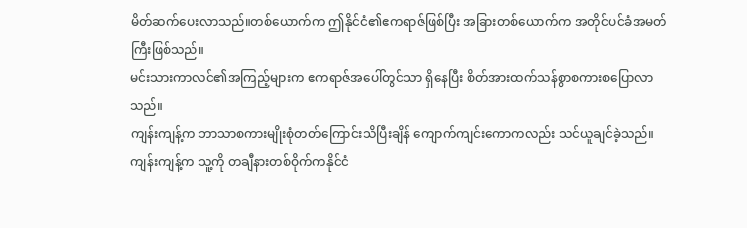မိတ်ဆက်ပေးလာသည်။တစ်ယောက်က ဤနိုင်ငံ၏ဧကရာဇ်ဖြစ်ပြီး အခြားတစ်ယောက်က အတိုင်ပင်ခံအမတ်ကြီးဖြစ်သည်။
မင်းသားကာလင်၏အကြည့်များက ဧကရာဇ်အပေါ်တွင်သာ ရှိနေပြီး စိတ်အားထက်သန်စွာစကားစပြောလာသည်။
ကျန်းကျန့်က ဘာသာစကားမျိုးစုံတတ်ကြောင်းသိပြီးချိန် ကျောက်ကျင်းကောကလည်း သင်ယူချင်ခဲ့သည်။ကျန်းကျန့်က သူ့ကို တချီနားတစ်ဝိုက်ကနိုင်ငံ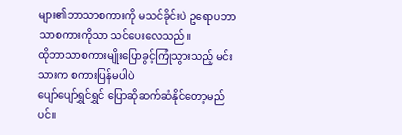များ၏ဘာသာစကားကို မသင်ခိုင်းပဲ ဥရောပဘာသာစကားကိုသာ သင်ပေးလေသည်။
ထိုဘာသာစကားမျိုးပြောခွင့်ကြုံသွားသည့် မင်းသားက စကားပြန်မပါပဲ
ပျော်ပျော်ရွှင်ရွှင် ပြောဆိုဆက်ဆံနိုင်တော့မည်ပင်။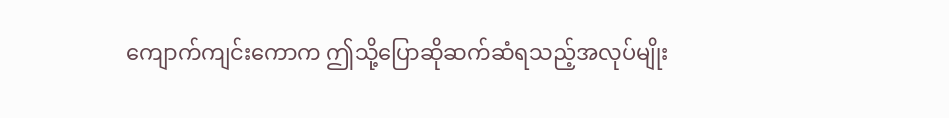ကျောက်ကျင်းကောက ဤသို့ပြောဆိုဆက်ဆံရသည့်အလုပ်မျိုး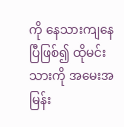ကို နေသားကျနေပြီဖြစ်၍ ထိုမင်းသားကို အမေးအမြန်း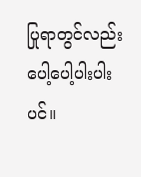ပြုရာတွင်လည်း ပေါ့ပေါ့ပါးပါးပင်။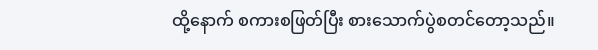ထို့နောက် စကားစဖြတ်ပြီး စားသောက်ပွဲစတင်တော့သည်။